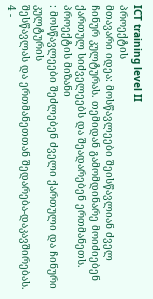ICT training level II
პროექტის
მთავარი იდეა: მოსწავლეები შეისწავლიან ძველ ჩინურ კულტურას. თემიდან გამომდინარე მოიძიებენ
ქართულ სიძველეებს და შეადარებენ ერთმანეთს.
პროექტის მიზანი
: მოსწავლეები შეძლებენ ძველი ქართული და ჩინური კულტურის
შესწავლას და ერთმანეთთან შედარება-დაკავშირებას.
4 -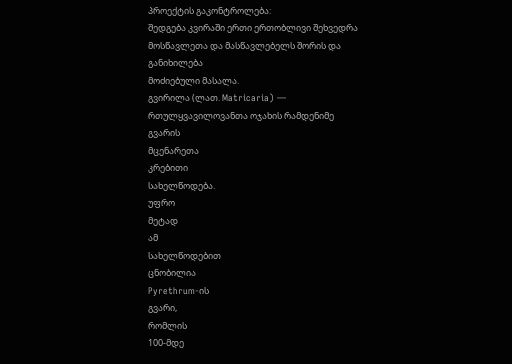პროექტის გაკონტროლება:
შედგება კვირაში ერთი ერთობლივი შეხვედრა მოსწავლეთა და მასწავლებელს შორის და განიხილება
მოძიებული მასალა.
გვირილა (ლათ. Matricaria) — რთულყვავილოვანთა ოჯახის რამდენიმე
გვარის
მცენარეთა
კრებითი
სახელწოდება.
უფრო
მეტად
ამ
სახელწოდებით
ცნობილია
Pyrethrum-ის
გვარი,
რომლის
100-მდე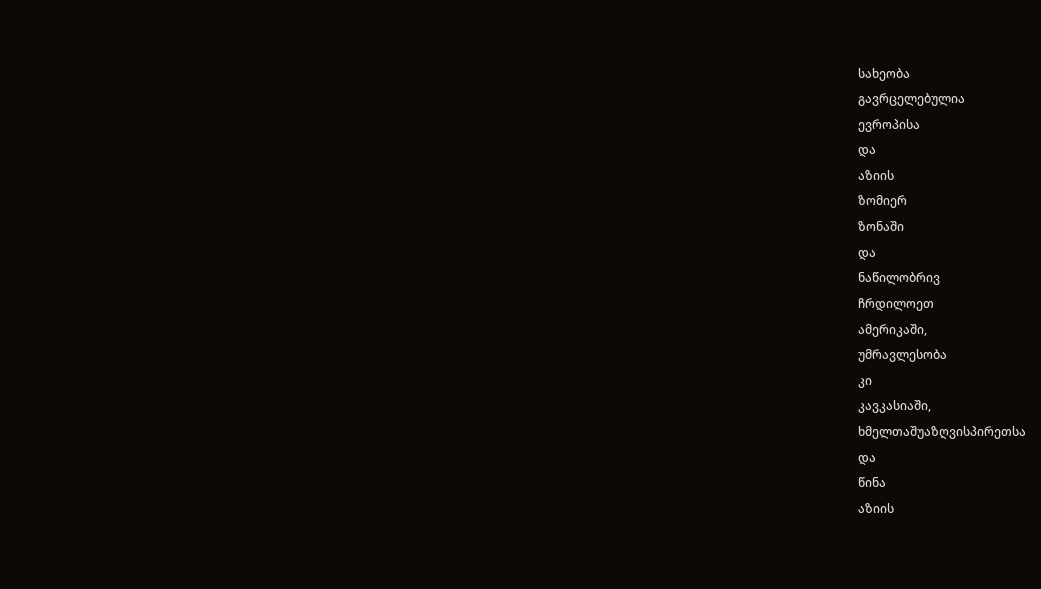სახეობა
გავრცელებულია
ევროპისა
და
აზიის
ზომიერ
ზონაში
და
ნაწილობრივ
ჩრდილოეთ
ამერიკაში,
უმრავლესობა
კი
კავკასიაში,
ხმელთაშუაზღვისპირეთსა
და
წინა
აზიის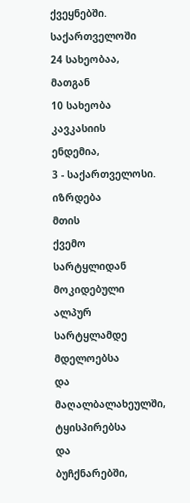ქვეყნებში.
საქართველოში
24 სახეობაა,
მათგან
10 სახეობა
კავკასიის
ენდემია,
3 - საქართველოსი.
იზრდება
მთის
ქვემო
სარტყლიდან
მოკიდებული
ალპურ
სარტყლამდე
მდელოებსა
და
მაღალბალახეულში,
ტყისპირებსა
და
ბუჩქნარებში,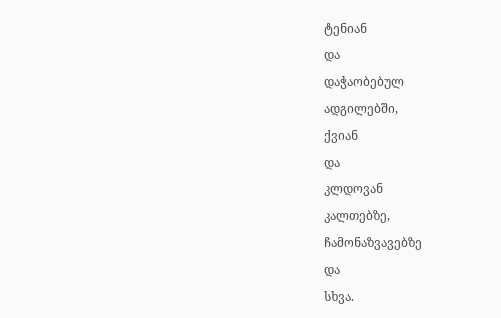ტენიან
და
დაჭაობებულ
ადგილებში,
ქვიან
და
კლდოვან
კალთებზე,
ჩამონაზვავებზე
და
სხვა.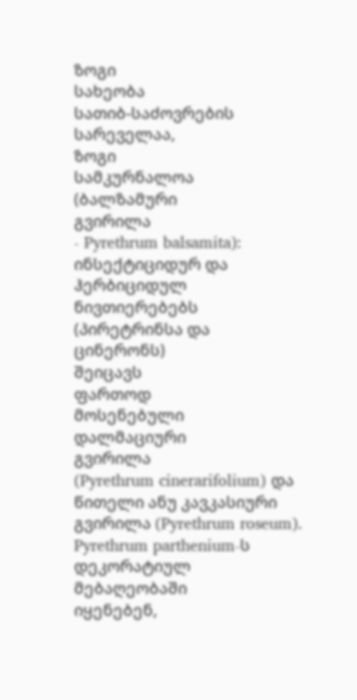ზოგი
სახეობა
სათიბ-საძოვრების
სარეველაა,
ზოგი
სამკურნალოა
(ბალზამური
გვირილა
- Pyrethrum balsamita): ინსექტიციდურ და ჰერბიციდულ ნივთიერებებს (პირეტრინსა და ცინერონს)
შეიცავს
ფართოდ
მოსენებული
დალმაციური
გვირილა
(Pyrethrum cinerarifolium) და წითელი ანუ კავკასიური გვირილა (Pyrethrum roseum). Pyrethrum parthenium-ს დეკორატიულ
მებაღეობაში
იყენებენ,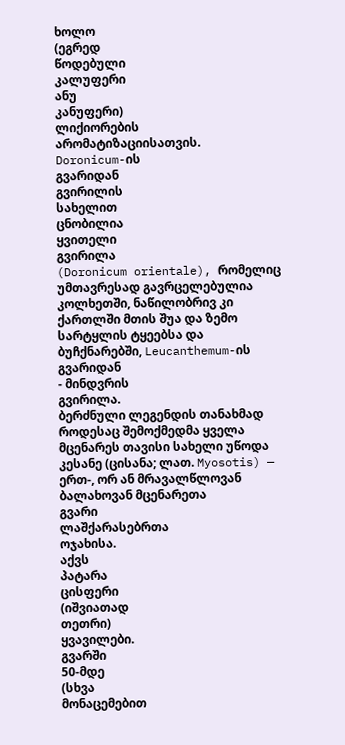ხოლო
(ეგრედ
წოდებული
კალუფერი
ანუ
კანუფერი)
ლიქიორების
არომატიზაციისათვის.
Doronicum-ის
გვარიდან
გვირილის
სახელით
ცნობილია
ყვითელი
გვირილა
(Doronicum orientale), რომელიც უმთავრესად გავრცელებულია კოლხეთში, ნაწილობრივ კი ქართლში მთის შუა და ზემო სარტყლის ტყეებსა და ბუჩქნარებში, Leucanthemum-ის გვარიდან
- მინდვრის
გვირილა.
ბერძნული ლეგენდის თანახმად როდესაც შემოქმედმა ყველა მცენარეს თავისი სახელი უწოდა
კესანე (ცისანა; ლათ. Myosotis) — ერთ-, ორ ან მრავალწლოვან ბალახოვან მცენარეთა
გვარი
ლაშქარასებრთა
ოჯახისა.
აქვს
პატარა
ცისფერი
(იშვიათად
თეთრი)
ყვავილები.
გვარში
50-მდე
(სხვა
მონაცემებით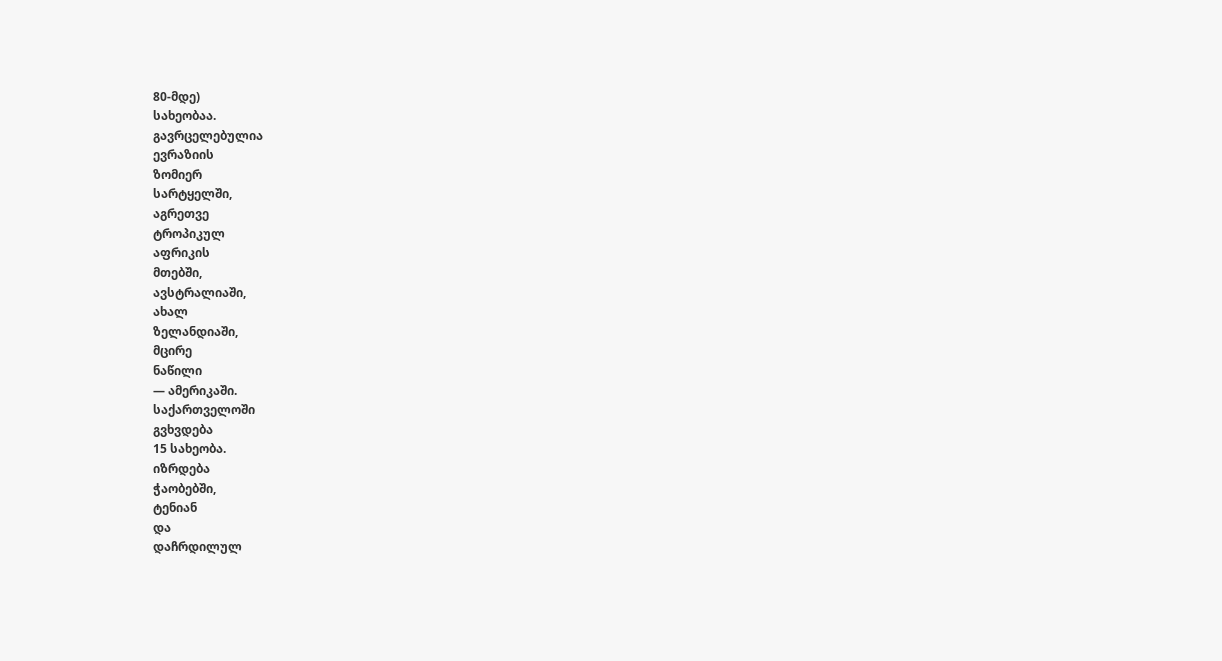80-მდე)
სახეობაა.
გავრცელებულია
ევრაზიის
ზომიერ
სარტყელში,
აგრეთვე
ტროპიკულ
აფრიკის
მთებში,
ავსტრალიაში,
ახალ
ზელანდიაში,
მცირე
ნაწილი
— ამერიკაში.
საქართველოში
გვხვდება
15 სახეობა.
იზრდება
ჭაობებში,
ტენიან
და
დაჩრდილულ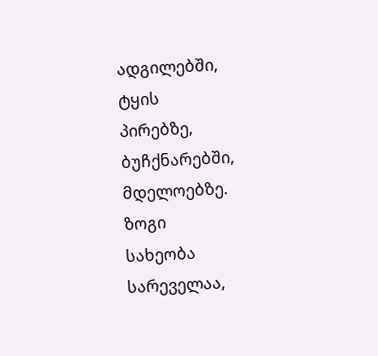ადგილებში,
ტყის
პირებზე,
ბუჩქნარებში,
მდელოებზე.
ზოგი
სახეობა
სარეველაა,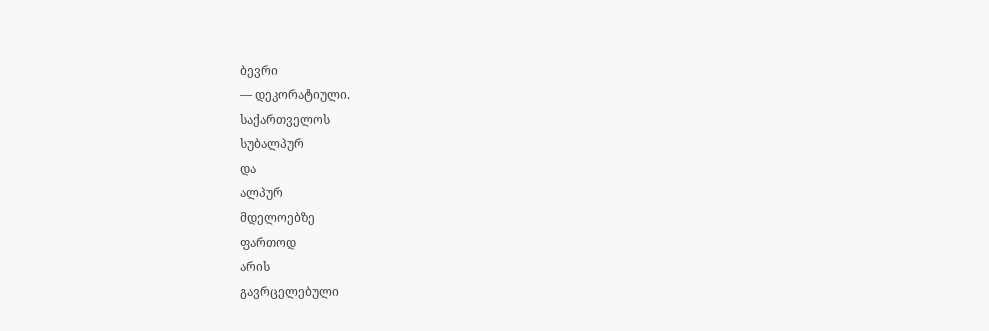ბევრი
— დეკორატიული.
საქართველოს
სუბალპურ
და
ალპურ
მდელოებზე
ფართოდ
არის
გავრცელებული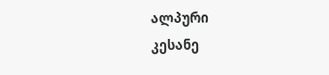ალპური
კესანე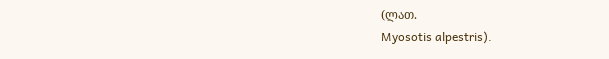(ლათ.
Myosotis alpestris).